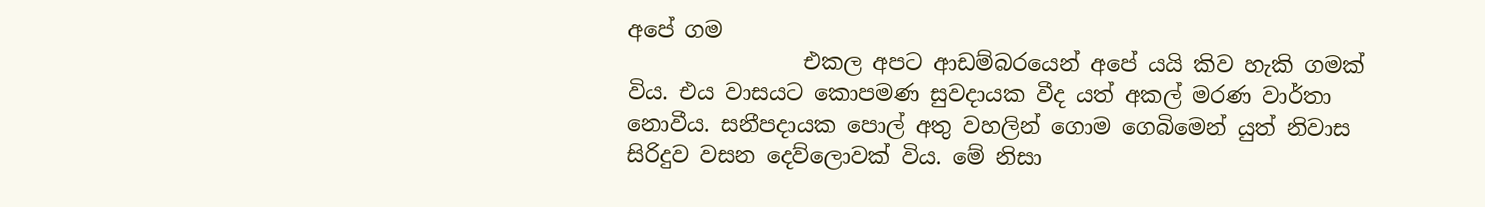අපේ ගම
                එකල අපට ආඩම්බරයෙන් අපේ යයි කිව හැකි ගමක් විය. එය වාසයට කොපමණ සුවදායක වීද යත් අකල් මරණ වාර්තා නොවීය. සනීපදායක පොල් අතු වහලින් ගොම ගෙබිමෙන් යුත් නිවාස සිරිදුව වසන දෙව්ලොවක් විය. මේ නිසා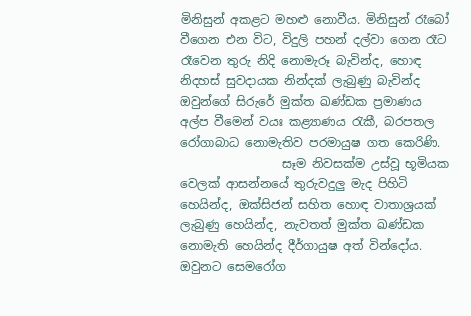මිනිසුන් අකළට මහළු නොවීය. මිනිසුන් රෑබෝ වීගෙන එන විට, විදුලි පහන් දල්වා ගෙන රෑට රෑවෙන තුරු නිදි නොමැරූ බැවින්ද, හොඳ නිදහස් සුවදායක නින්දක් ලැබුණු බැවින්ද ඔවුන්ගේ සිරුරේ මුක්ත ඛණ්ඩක ප්‍රමාණය අල්ප වීමෙන් වයඃ කළ්‍යාණය රැකී, බරපතල රෝගාබාධ නොමැතිව පරමායුෂ ගත කෙරිණි.
                 සෑම නිවසක්ම උස්වූ භූමියක වෙලක් ආසන්නයේ තුරුවදුලු මැද පිහිටි හෙයින්ද, ඔක්සිජන් සහිත හොඳ වාතාශ්‍රයක් ලැබුණු හෙයින්ද, නැවතත් මුක්ත ඛණ්ඩක නොමැති හෙයින්ද දීර්ගායුෂ අත් වින්දෝය. ඔවුනට සෙමරෝග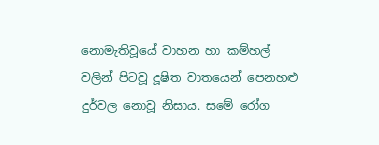නොමැතිවූයේ වාහන හා කම්හල් වලින් පිටවූ දූෂිත වාතයෙන් පෙනහළු  දුර්වල නොවූ නිසාය. සමේ රෝග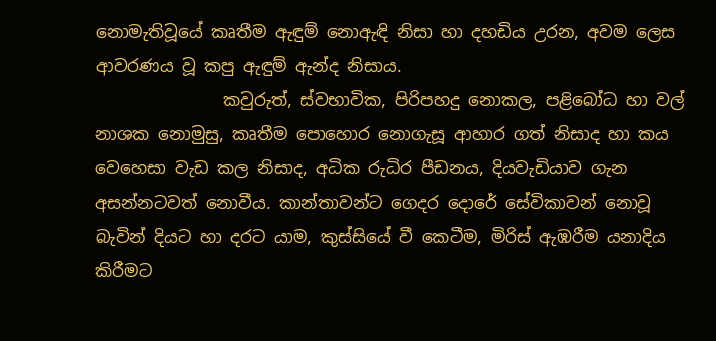නොමැතිවූයේ කෘතීම ඇඳුම් නොඇඳි නිසා හා දහඩිය උරන, අවම ලෙස ආවරණය වූ කපු ඇඳුම් ඇන්ද නිසාය.
               කවුරුත්, ස්වභාවික, පිරිපහදු නොකල, පළිබෝධ හා වල් නාශක නොමුසු, කෘතීම පොහොර නොගැසූ ආහාර ගත් නිසාද හා කය වෙහෙසා වැඩ කල නිසාද, අධික රුධිර පීඩනය, දියවැඩියාව ගැන අසන්නටවත් නොවීය. කාන්තාවන්ට ගෙදර දොරේ සේවිකාවන් නොවූ බැවින් දියට හා දරට යාම, කුස්සියේ වී කෙටීම, මිරිස් ඇඹරීම යනාදිය කිරීමට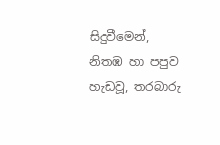සිදුවීමෙන්, නිතඹ හා පපුව හැඩවූ, තරබාරු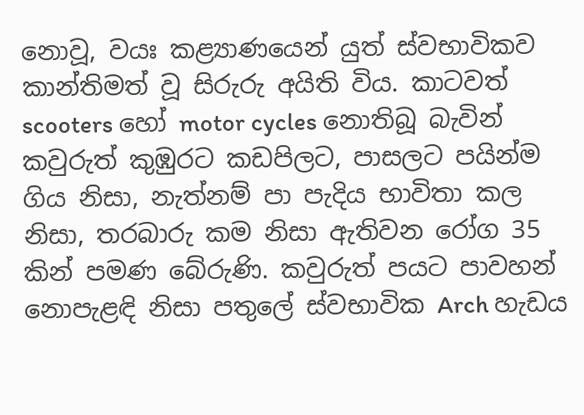නොවූ, වයඃ කළ්‍යාණයෙන් යුත් ස්වභාවිකව කාන්තිමත් වූ සිරුරු අයිති විය. කාටවත් scooters හෝ motor cycles නොතිබූ බැවින් කවුරුත් කුඹුරට කඩපිලට, පාසලට පයින්ම ගිය නිසා, නැත්නම් පා පැදිය භාවිතා කල නිසා, තරබාරු කම නිසා ඇතිවන රෝග 35 කින් පමණ බේරුණි. කවුරුත් පයට පාවහන් නොපැළඳි නිසා පතුලේ ස්වභාවික Arch හැඩය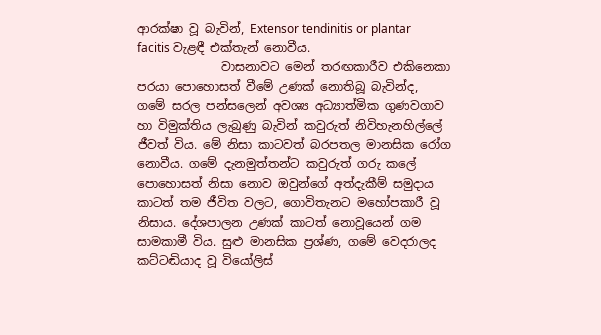ආරක්ෂා වූ බැවින්, Extensor tendinitis or plantar facitis වැළඳී එක්තැන් නොවීය.
              වාසනාවට මෙන් තරඟකාරීව එකිනෙකා පරයා පොහොසත් වීමේ උණක් නොතිබූ බැවින්ද, ගමේ සරල පන්සලෙන් අවශ්‍ය අධ්‍යාත්මික ගුණවගාව හා විමුක්තිය ලැබුණු බැවින් කවුරුත් නිවිහැනහිල්ලේ ජීවත් විය. මේ නිසා කාටවත් බරපතල මානසික රෝග නොවීය. ගමේ දැනමුත්තන්ට කවුරුත් ගරු කලේ පොහොසත් නිසා නොව ඔවුන්ගේ අත්දැකීම් සමුදාය කාටත් තම ජීවිත වලට, ගොවිතැනට මහෝපකාරී වූ නිසාය. දේශපාලන උණක් කාටත් නොවූයෙන් ගම සාමකාමී විය. සුළු මානසික ප්‍රශ්ණ, ගමේ වෙදරාලද කට්ටඬියාද වූ වියෝලිස්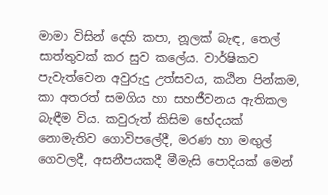මාමා විසින් දෙහි කපා, නූලක් බැඳ, තෙල් සාත්තුවක් කර සුව කලේය. වාර්ෂිකව පැවැත්වෙන අවුරුදු උත්සවය, කඨින පින්කම, කා අතරත් සමගිය හා සහජීවනය ඇතිකල බැඳීම විය. කවුරුත් කිසිම භේදයක් නොමැතිව ගොවිපලේදී, මරණ හා මඟුල් ගෙවලදී, අසනීපයකදී මීමැසි පොදියක් මෙන්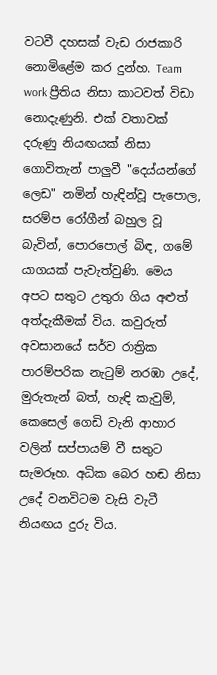වටවී දහසක් වැඩ රාජකාරි නොමිළේම කර දුන්හ. Team work ප්‍රීතිය නිසා කාටවත් විඩා නොදැණුනි. එක් වතාවක් දරුණු නියඟයක් නිසා ගොවිතැන් පාලුවී "දෙය්යන්ගේ ලෙඩ" නමින් හැඳින්වූ පැපොල, සරම්ප රෝගීන් බහුල වූ බැවින්, පොරපොල් බිඳ, ගමේ යාගයක් පැවැත්වුණි. මෙය අපට සතුට උතුරා ගිය අළුත් අත්දැකීමක් විය. කවුරුත් අවසානයේ සර්ව රාත්‍රික පාරම්පරික නැටුම් නරඹා උදේ, මුරුතැන් බත්, හැඳි කැවුම්, කෙසෙල් ගෙඩි වැනි ආහාර වලින් සප්පායම් වී සතුට සැමරූහ. අධික බෙර හඬ නිසා උදේ වනවිටම වැසි වැටී නියඟය දුරු විය.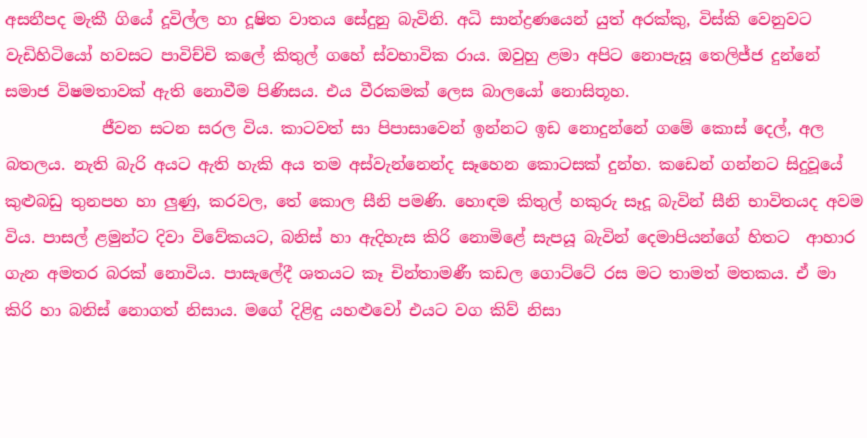අසනීපද මැකී ගියේ දූවිල්ල හා දූෂිත වාතය සේදුනු බැවිනි. අධි සාන්ද්‍රණයෙන් යුත් අරක්කු, විස්කි වෙනුවට වැඩිහිටියෝ හවසට පාවිච්චි කලේ කිතුල් ගහේ ස්වභාවික රාය. ඔවුහු ළමා අපිට නොපැසූ තෙලිජ්ජ දුන්නේ සමාජ විෂමතාවක් ඇති නොවීම පිණිසය. එය වීරකමක් ලෙස බාලයෝ නොසිතූහ.
            ජීවන සටන සරල විය. කාටවත් සා පිපාසාවෙන් ඉන්නට ඉඩ නොදුන්නේ ගමේ කොස් දෙල්, අල බතලය. නැති බැරි අයට ඇති හැකි අය තම අස්වැන්නෙන්ද සෑහෙන කොටසක් දුන්හ. කඩෙන් ගන්නට සිදුවූයේ කුළුබඩු තුනපහ හා ලුණු, කරවල, තේ කොල සීනි පමණි. හොඳම කිතුල් හකුරු සෑදූ බැවින් සීනි භාවිතයද අවම විය. පාසල් ළමුන්ට දිවා විවේකයට, බනිස් හා ඇදිහැස කිරි නොමිළේ සැපයූ බැවින් දෙමාපියන්ගේ හිතට  ආහාර ගැන අමතර බරක් නොවිය. පාසැලේදී ශතයට කෑ චින්තාමණී කඩල ගොට්ටේ රස මට තාමත් මතකය. ඒ මා කිරි හා බනිස් නොගත් නිසාය. මගේ දිළිඳු යහළුවෝ එයට වග කිව් නිසා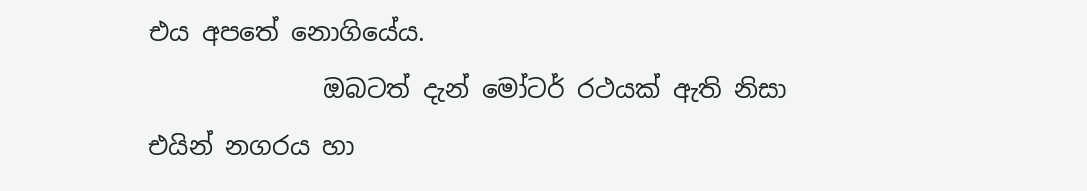එය අපතේ නොගියේය.
              ඔබටත් දැන් මෝටර් රථයක් ඇති නිසා එයින් නගරය හා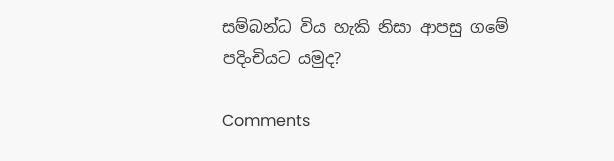සම්බන්ධ විය හැකි නිසා ආපසු ගමේ පදිංචියට යමුද?

Comments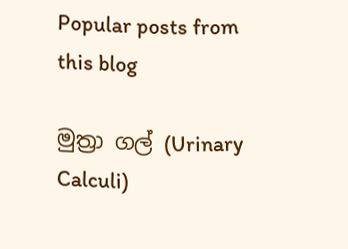Popular posts from this blog

මුත්‍රා ගල් (Urinary Calculi)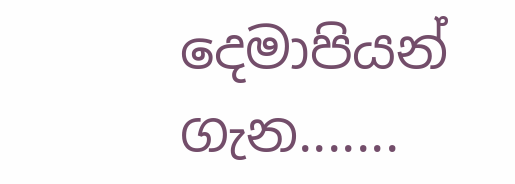දෙමාපියන් ගැන.......